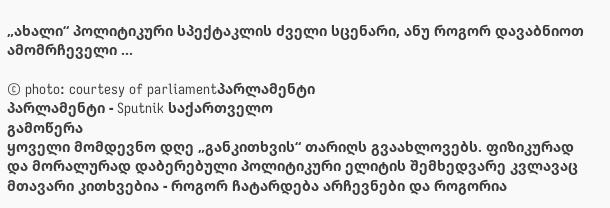„ახალი“ პოლიტიკური სპექტაკლის ძველი სცენარი, ანუ როგორ დავაბნიოთ ამომრჩეველი ...

© photo: courtesy of parliamentპარლამენტი
პარლამენტი - Sputnik საქართველო
გამოწერა
ყოველი მომდევნო დღე „განკითხვის“ თარიღს გვაახლოვებს. ფიზიკურად და მორალურად დაბერებული პოლიტიკური ელიტის შემხედვარე კვლავაც მთავარი კითხვებია - როგორ ჩატარდება არჩევნები და როგორია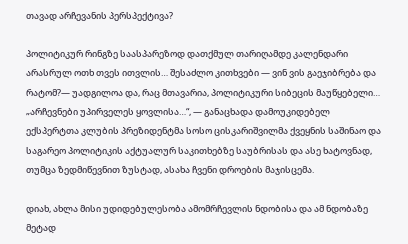თავად არჩევანის პერსპექტივა?

პოლიტიკურ რინგზე საასპარეზოდ დათქმულ თარიღამდე კალენდარი არასრულ ოთხ თვეს ითვლის… შესაძლო კითხვები — ვინ ვის გაეჯიბრება და რატომ?— უადგილოა და, რაც მთავარია, პოლიტიკური სიბეცის მაუწყებელი… „არჩევნები უპირველეს ყოვლისა…“, — განაცხადა დამოუკიდებელ ექსპერტთა კლუბის პრეზიდენტმა სოსო ცისკარიშვილმა ქვეყნის საშინაო და საგარეო პოლიტიკის აქტუალურ საკითხებზე საუბრისას და ასე ხატოვნად, თუმცა ზედმიწევნით ზუსტად, ასახა ჩვენი დროების მაჯისცემა.

დიახ, ახლა მისი უდიდებულესობა ამომრჩევლის ნდობისა და ამ ნდობაზე მეტად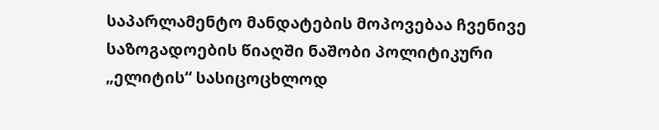საპარლამენტო მანდატების მოპოვებაა ჩვენივე საზოგადოების წიაღში ნაშობი პოლიტიკური „ელიტის“ სასიცოცხლოდ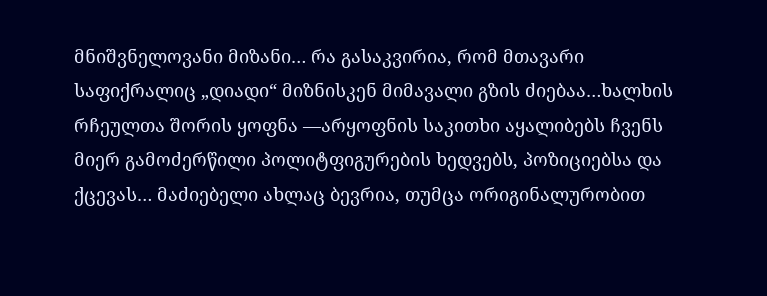მნიშვნელოვანი მიზანი… რა გასაკვირია, რომ მთავარი საფიქრალიც „დიადი“ მიზნისკენ მიმავალი გზის ძიებაა…ხალხის რჩეულთა შორის ყოფნა —არყოფნის საკითხი აყალიბებს ჩვენს მიერ გამოძერწილი პოლიტფიგურების ხედვებს, პოზიციებსა და ქცევას… მაძიებელი ახლაც ბევრია, თუმცა ორიგინალურობით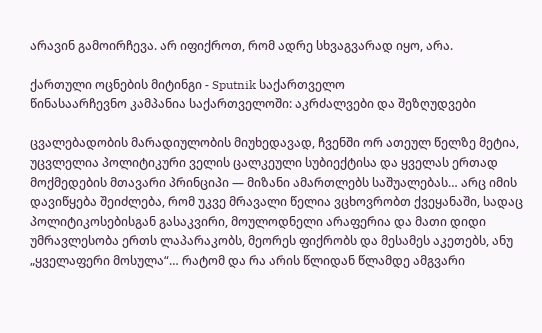არავინ გამოირჩევა. არ იფიქროთ, რომ ადრე სხვაგვარად იყო, არა.

ქართული ოცნების მიტინგი - Sputnik საქართველო
წინასაარჩევნო კამპანია საქართველოში: აკრძალვები და შეზღუდვები

ცვალებადობის მარადიულობის მიუხედავად, ჩვენში ორ ათეულ წელზე მეტია, უცვლელია პოლიტიკური ველის ცალკეული სუბიექტისა და ყველას ერთად მოქმედების მთავარი პრინციპი — მიზანი ამართლებს საშუალებას… არც იმის დავიწყება შეიძლება, რომ უკვე მრავალი წელია ვცხოვრობთ ქვეყანაში, სადაც პოლიტიკოსებისგან გასაკვირი, მოულოდნელი არაფერია და მათი დიდი უმრავლესობა ერთს ლაპარაკობს, მეორეს ფიქრობს და მესამეს აკეთებს, ანუ „ყველაფერი მოსულა“… რატომ და რა არის წლიდან წლამდე ამგვარი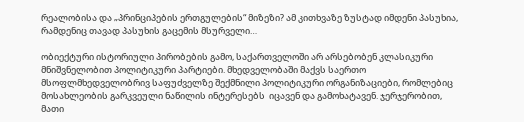რეალობისა და „პრინციპების ერთგულების“ მიზეზი? ამ კითხვაზე ზუსტად იმდენი პასუხია, რამდენიც თავად პასუხის გაცემის მსურველი…

ობიექტური ისტორიული პირობების გამო, საქართველოში არ არსებობენ კლასიკური მნიშვნელობით პოლიტიკური პარტიები. მხედველობაში მაქვს საერთო მსოფლმხედველობრივ საფუძველზე შექმნილი პოლიტიკური ორგანიზაციები, რომლებიც მოსახლეობის გარკვეული ნაწილის ინტერესებს  იცავენ და გამოხატავენ. ჯერჯერობით, მათი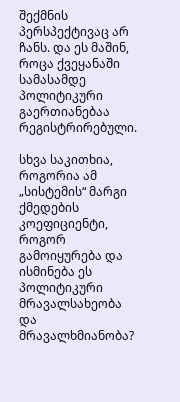შექმნის პერსპექტივაც არ ჩანს. და ეს მაშინ, როცა ქვეყანაში სამასამდე პოლიტიკური გაერთიანებაა რეგისტრირებული.

სხვა საკითხია, როგორია ამ „სისტემის“ მარგი ქმედების კოეფიციენტი, როგორ გამოიყურება და ისმინება ეს პოლიტიკური მრავალსახეობა და მრავალხმიანობა?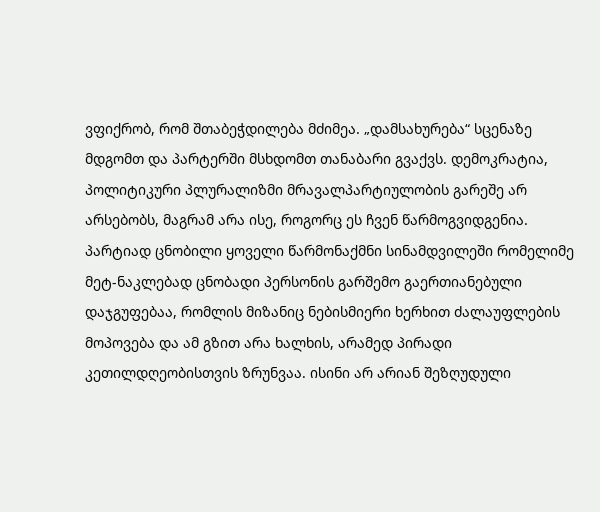ვფიქრობ, რომ შთაბეჭდილება მძიმეა. „დამსახურება“ სცენაზე მდგომთ და პარტერში მსხდომთ თანაბარი გვაქვს. დემოკრატია, პოლიტიკური პლურალიზმი მრავალპარტიულობის გარეშე არ არსებობს, მაგრამ არა ისე, როგორც ეს ჩვენ წარმოგვიდგენია. პარტიად ცნობილი ყოველი წარმონაქმნი სინამდვილეში რომელიმე მეტ-ნაკლებად ცნობადი პერსონის გარშემო გაერთიანებული დაჯგუფებაა, რომლის მიზანიც ნებისმიერი ხერხით ძალაუფლების მოპოვება და ამ გზით არა ხალხის, არამედ პირადი კეთილდღეობისთვის ზრუნვაა. ისინი არ არიან შეზღუდული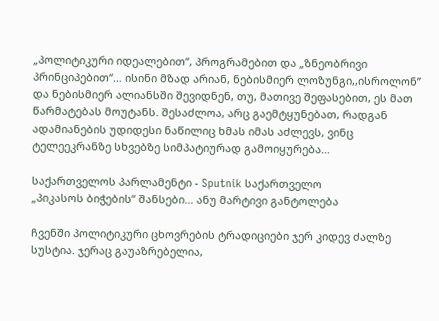„პოლიტიკური იდეალებით“, პროგრამებით და „ზნეობრივი პრინციპებით“… ისინი მზად არიან, ნებისმიერ ლოზუნგი,,ისროლონ’’ და ნებისმიერ ალიანსში შევიდნენ, თუ, მათივე შეფასებით, ეს მათ წარმატებას მოუტანს. შესაძლოა, არც გაემტყუნებათ, რადგან ადამიანების უდიდესი ნაწილიც ხმას იმას აძლევს, ვინც ტელეეკრანზე სხვებზე სიმპატიურად გამოიყურება…

საქართველოს პარლამენტი - Sputnik საქართველო
„პიკასოს ბიჭების“ შანსები... ანუ მარტივი განტოლება

ჩვენში პოლიტიკური ცხოვრების ტრადიციები ჯერ კიდევ ძალზე სუსტია. ჯერაც გაუაზრებელია,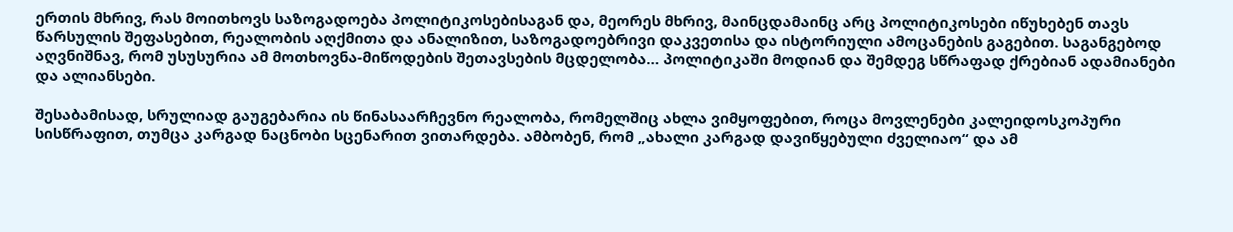ერთის მხრივ, რას მოითხოვს საზოგადოება პოლიტიკოსებისაგან და, მეორეს მხრივ, მაინცდამაინც არც პოლიტიკოსები იწუხებენ თავს წარსულის შეფასებით, რეალობის აღქმითა და ანალიზით, საზოგადოებრივი დაკვეთისა და ისტორიული ამოცანების გაგებით. საგანგებოდ აღვნიშნავ, რომ უსუსურია ამ მოთხოვნა-მიწოდების შეთავსების მცდელობა… პოლიტიკაში მოდიან და შემდეგ სწრაფად ქრებიან ადამიანები და ალიანსები.

შესაბამისად, სრულიად გაუგებარია ის წინასაარჩევნო რეალობა, რომელშიც ახლა ვიმყოფებით, როცა მოვლენები კალეიდოსკოპური სისწრაფით, თუმცა კარგად ნაცნობი სცენარით ვითარდება. ამბობენ, რომ „ახალი კარგად დავიწყებული ძველიაო“ და ამ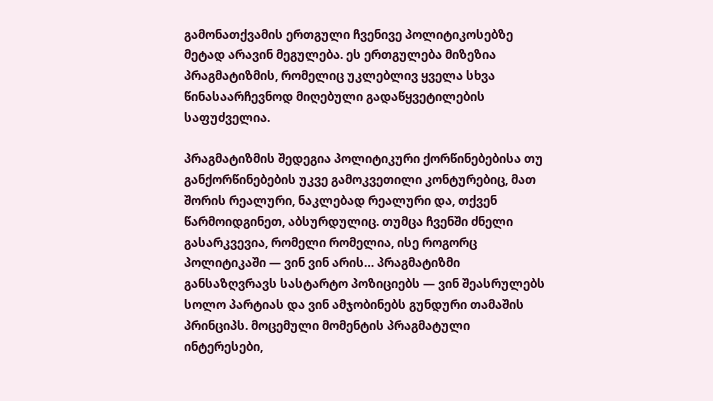გამონათქვამის ერთგული ჩვენივე პოლიტიკოსებზე მეტად არავინ მეგულება. ეს ერთგულება მიზეზია პრაგმატიზმის, რომელიც უკლებლივ ყველა სხვა  წინასაარჩევნოდ მიღებული გადაწყვეტილების საფუძველია.

პრაგმატიზმის შედეგია პოლიტიკური ქორწინებებისა თუ განქორწინებების უკვე გამოკვეთილი კონტურებიც, მათ შორის რეალური, ნაკლებად რეალური და, თქვენ წარმოიდგინეთ, აბსურდულიც. თუმცა ჩვენში ძნელი გასარკვევია, რომელი რომელია, ისე როგორც პოლიტიკაში — ვინ ვინ არის… პრაგმატიზმი განსაზღვრავს სასტარტო პოზიციებს — ვინ შეასრულებს სოლო პარტიას და ვინ ამჯობინებს გუნდური თამაშის პრინციპს. მოცემული მომენტის პრაგმატული ინტერესები,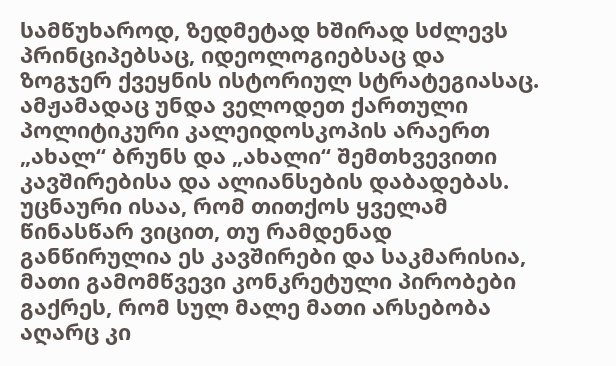სამწუხაროდ, ზედმეტად ხშირად სძლევს პრინციპებსაც, იდეოლოგიებსაც და ზოგჯერ ქვეყნის ისტორიულ სტრატეგიასაც. ამჟამადაც უნდა ველოდეთ ქართული პოლიტიკური კალეიდოსკოპის არაერთ „ახალ“ ბრუნს და „ახალი“ შემთხვევითი კავშირებისა და ალიანსების დაბადებას. უცნაური ისაა, რომ თითქოს ყველამ წინასწარ ვიცით, თუ რამდენად განწირულია ეს კავშირები და საკმარისია, მათი გამომწვევი კონკრეტული პირობები გაქრეს, რომ სულ მალე მათი არსებობა აღარც კი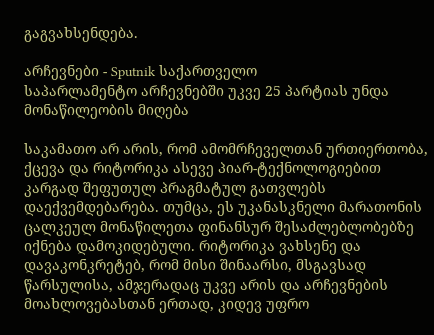გაგვახსენდება.

არჩევნები - Sputnik საქართველო
საპარლამენტო არჩევნებში უკვე 25 პარტიას უნდა მონაწილეობის მიღება

საკამათო არ არის, რომ ამომრჩეველთან ურთიერთობა, ქცევა და რიტორიკა ასევე პიარ-ტექნოლოგიებით კარგად შეფუთულ პრაგმატულ გათვლებს დაექვემდებარება. თუმცა, ეს უკანასკნელი მარათონის ცალკეულ მონაწილეთა ფინანსურ შესაძლებლობებზე იქნება დამოკიდებული. რიტორიკა ვახსენე და დავაკონკრეტებ, რომ მისი შინაარსი, მსგავსად წარსულისა, ამჯერადაც უკვე არის და არჩევნების მოახლოვებასთან ერთად, კიდევ უფრო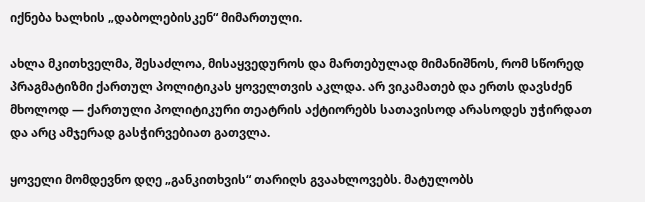იქნება ხალხის „დაბოლებისკენ“ მიმართული.

ახლა მკითხველმა, შესაძლოა, მისაყვედუროს და მართებულად მიმანიშნოს, რომ სწორედ პრაგმატიზმი ქართულ პოლიტიკას ყოველთვის აკლდა. არ ვიკამათებ და ერთს დავსძენ მხოლოდ — ქართული პოლიტიკური თეატრის აქტიორებს სათავისოდ არასოდეს უჭირდათ და არც ამჯერად გასჭირვებიათ გათვლა.

ყოველი მომდევნო დღე „განკითხვის“ თარიღს გვაახლოვებს. მატულობს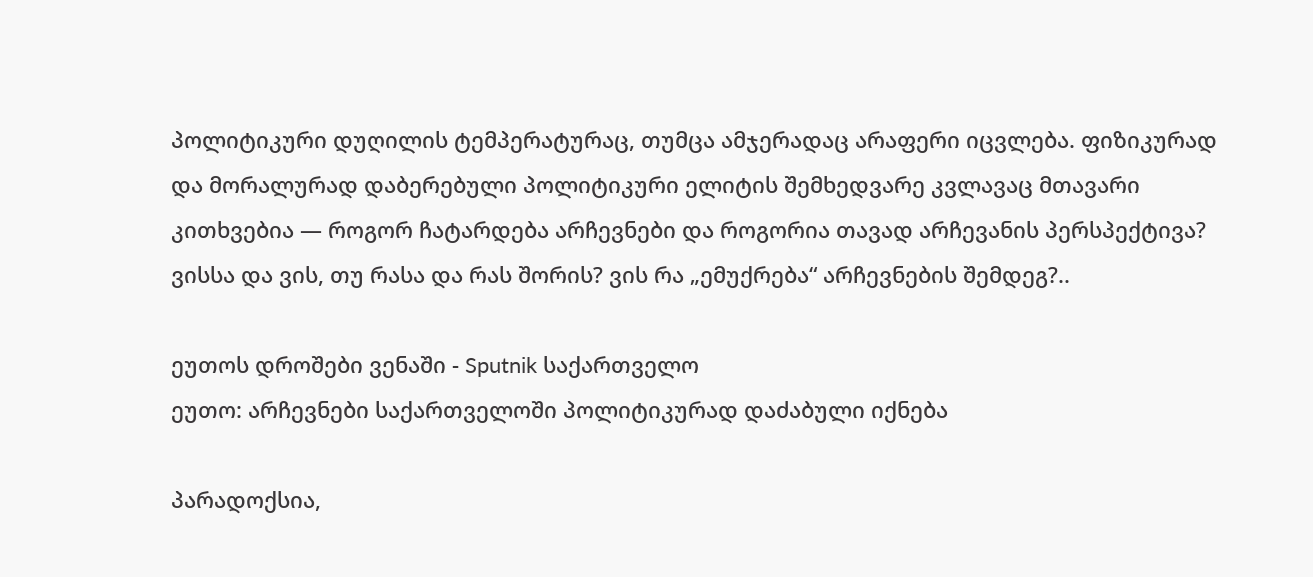პოლიტიკური დუღილის ტემპერატურაც, თუმცა ამჯერადაც არაფერი იცვლება. ფიზიკურად და მორალურად დაბერებული პოლიტიკური ელიტის შემხედვარე კვლავაც მთავარი კითხვებია — როგორ ჩატარდება არჩევნები და როგორია თავად არჩევანის პერსპექტივა? ვისსა და ვის, თუ რასა და რას შორის? ვის რა „ემუქრება“ არჩევნების შემდეგ?..

ეუთოს დროშები ვენაში - Sputnik საქართველო
ეუთო: არჩევნები საქართველოში პოლიტიკურად დაძაბული იქნება

პარადოქსია,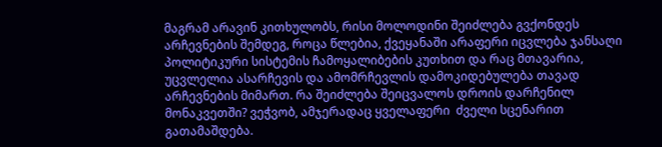მაგრამ არავინ კითხულობს, რისი მოლოდინი შეიძლება გვქონდეს არჩევნების შემდეგ, როცა წლებია, ქვეყანაში არაფერი იცვლება ჯანსაღი პოლიტიკური სისტემის ჩამოყალიბების კუთხით და რაც მთავარია, უცვლელია ასარჩევის და ამომრჩევლის დამოკიდებულება თავად არჩევნების მიმართ. რა შეიძლება შეიცვალოს დროის დარჩენილ მონაკვეთში? ვეჭვობ, ამჯერადაც ყველაფერი  ძველი სცენარით გათამაშდება.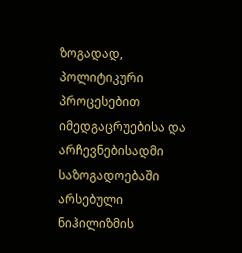ზოგადად, პოლიტიკური პროცესებით იმედგაცრუებისა და არჩევნებისადმი საზოგადოებაში არსებული ნიჰილიზმის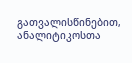გათვალისწინებით, ანალიტიკოსთა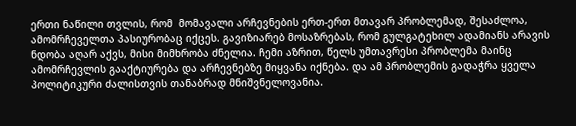ერთი ნაწილი თვლის, რომ  მომავალი არჩევნების ერთ-ერთ მთავარ პრობლემად, შესაძლოა, ამომრჩეველთა პასიურობაც იქცეს. გავიზიარებ მოსაზრებას, რომ გულგატეხილ ადამიანს არავის ნდობა აღარ აქვს, მისი მიმხრობა ძნელია. ჩემი აზრით, წელს უმთავრესი პრობლემა მაინც ამომრჩევლის გააქტიურება და არჩევნებზე მიყვანა იქნება. და ამ პრობლემის გადაჭრა ყველა პოლიტიკური ძალისთვის თანაბრად მნიშვნელოვანია.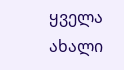ყველა ახალი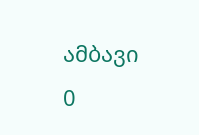ამბავი
0